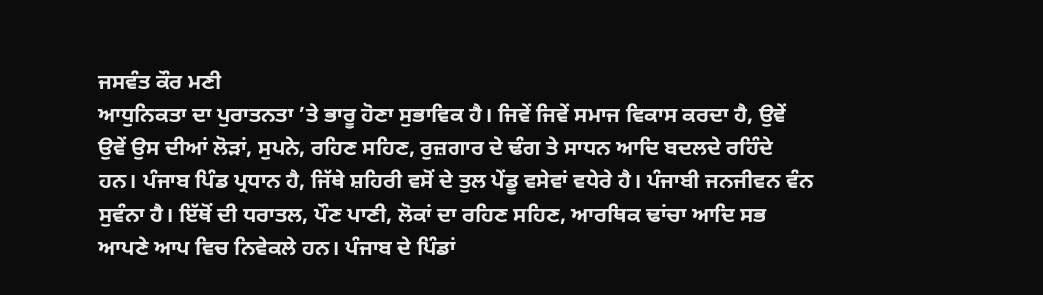ਜਸਵੰਤ ਕੌਰ ਮਣੀ
ਆਧੁਨਿਕਤਾ ਦਾ ਪੁਰਾਤਨਤਾ ’ਤੇ ਭਾਰੂ ਹੋਣਾ ਸੁਭਾਵਿਕ ਹੈ। ਜਿਵੇਂ ਜਿਵੇਂ ਸਮਾਜ ਵਿਕਾਸ ਕਰਦਾ ਹੈ, ਉਵੇਂ ਉਵੇਂ ਉਸ ਦੀਆਂ ਲੋੜਾਂ, ਸੁਪਨੇ, ਰਹਿਣ ਸਹਿਣ, ਰੁਜ਼ਗਾਰ ਦੇ ਢੰਗ ਤੇ ਸਾਧਨ ਆਦਿ ਬਦਲਦੇ ਰਹਿੰਦੇ ਹਨ। ਪੰਜਾਬ ਪਿੰਡ ਪ੍ਰਧਾਨ ਹੈ, ਜਿੱਥੇ ਸ਼ਹਿਰੀ ਵਸੋਂ ਦੇ ਤੁਲ ਪੇਂਡੂ ਵਸੇਵਾਂ ਵਧੇਰੇ ਹੈ। ਪੰਜਾਬੀ ਜਨਜੀਵਨ ਵੰਨ ਸੁਵੰਨਾ ਹੈ। ਇੱਥੋਂ ਦੀ ਧਰਾਤਲ, ਪੌਣ ਪਾਣੀ, ਲੋਕਾਂ ਦਾ ਰਹਿਣ ਸਹਿਣ, ਆਰਥਿਕ ਢਾਂਚਾ ਆਦਿ ਸਭ ਆਪਣੇ ਆਪ ਵਿਚ ਨਿਵੇਕਲੇ ਹਨ। ਪੰਜਾਬ ਦੇ ਪਿੰਡਾਂ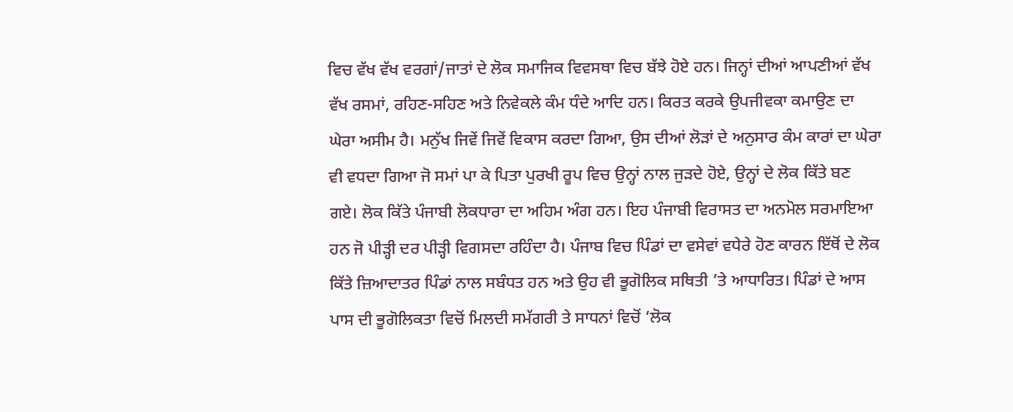ਵਿਚ ਵੱਖ ਵੱਖ ਵਰਗਾਂ/ਜਾਤਾਂ ਦੇ ਲੋਕ ਸਮਾਜਿਕ ਵਿਵਸਥਾ ਵਿਚ ਬੱਝੇ ਹੋਏ ਹਨ। ਜਿਨ੍ਹਾਂ ਦੀਆਂ ਆਪਣੀਆਂ ਵੱਖ ਵੱਖ ਰਸਮਾਂ, ਰਹਿਣ-ਸਹਿਣ ਅਤੇ ਨਿਵੇਕਲੇ ਕੰਮ ਧੰਦੇ ਆਦਿ ਹਨ। ਕਿਰਤ ਕਰਕੇ ਉਪਜੀਵਕਾ ਕਮਾਉਣ ਦਾ ਘੇਰਾ ਅਸੀਮ ਹੈ। ਮਨੁੱਖ ਜਿਵੇਂ ਜਿਵੇਂ ਵਿਕਾਸ ਕਰਦਾ ਗਿਆ, ਉਸ ਦੀਆਂ ਲੋੜਾਂ ਦੇ ਅਨੁਸਾਰ ਕੰਮ ਕਾਰਾਂ ਦਾ ਘੇਰਾ ਵੀ ਵਧਦਾ ਗਿਆ ਜੋ ਸਮਾਂ ਪਾ ਕੇ ਪਿਤਾ ਪੁਰਖੀ ਰੂਪ ਵਿਚ ਉਨ੍ਹਾਂ ਨਾਲ ਜੁੜਦੇ ਹੋਏ, ਉਨ੍ਹਾਂ ਦੇ ਲੋਕ ਕਿੱਤੇ ਬਣ ਗਏ। ਲੋਕ ਕਿੱਤੇ ਪੰਜਾਬੀ ਲੋਕਧਾਰਾ ਦਾ ਅਹਿਮ ਅੰਗ ਹਨ। ਇਹ ਪੰਜਾਬੀ ਵਿਰਾਸਤ ਦਾ ਅਨਮੋਲ ਸਰਮਾਇਆ ਹਨ ਜੋ ਪੀੜ੍ਹੀ ਦਰ ਪੀੜ੍ਹੀ ਵਿਗਸਦਾ ਰਹਿੰਦਾ ਹੈ। ਪੰਜਾਬ ਵਿਚ ਪਿੰਡਾਂ ਦਾ ਵਸੇਵਾਂ ਵਧੇਰੇ ਹੋਣ ਕਾਰਨ ਇੱਥੋਂ ਦੇ ਲੋਕ ਕਿੱਤੇ ਜ਼ਿਆਦਾਤਰ ਪਿੰਡਾਂ ਨਾਲ ਸਬੰਧਤ ਹਨ ਅਤੇ ਉਹ ਵੀ ਭੂਗੋਲਿਕ ਸਥਿਤੀ ’ਤੇ ਆਧਾਰਿਤ। ਪਿੰਡਾਂ ਦੇ ਆਸ ਪਾਸ ਦੀ ਭੂਗੋਲਿਕਤਾ ਵਿਚੋਂ ਮਿਲਦੀ ਸਮੱਗਰੀ ਤੇ ਸਾਧਨਾਂ ਵਿਚੋਂ ‘ਲੋਕ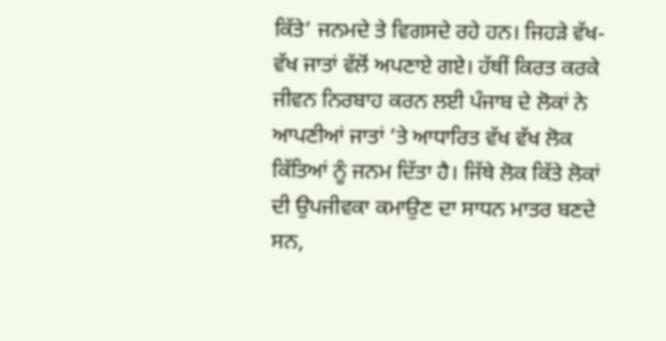ਕਿੱਤੇ’ ਜਨਮਦੇ ਤੇ ਵਿਗਸਦੇ ਰਹੇ ਹਨ। ਜਿਹੜੇ ਵੱਖ-ਵੱਖ ਜਾਤਾਂ ਵੱਲੋਂ ਅਪਣਾਏ ਗਏ। ਹੱਥੀਂ ਕਿਰਤ ਕਰਕੇ ਜੀਵਨ ਨਿਰਬਾਹ ਕਰਨ ਲਈ ਪੰਜਾਬ ਦੇ ਲੋਕਾਂ ਨੇ ਆਪਣੀਆਂ ਜਾਤਾਂ ’ਤੇ ਆਧਾਰਿਤ ਵੱਖ ਵੱਖ ਲੋਕ ਕਿੱਤਿਆਂ ਨੂੰ ਜਨਮ ਦਿੱਤਾ ਹੈ। ਜਿੱਥੇ ਲੋਕ ਕਿੱਤੇ ਲੋਕਾਂ ਦੀ ਉਪਜੀਵਕਾ ਕਮਾਉਣ ਦਾ ਸਾਧਨ ਮਾਤਰ ਬਣਦੇ ਸਨ,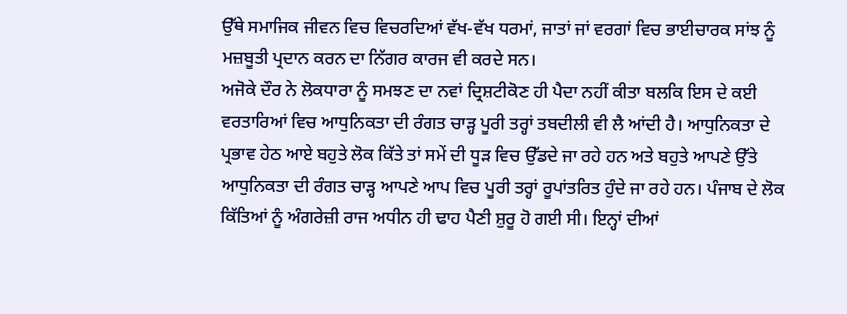ਉੱਥੇ ਸਮਾਜਿਕ ਜੀਵਨ ਵਿਚ ਵਿਚਰਦਿਆਂ ਵੱਖ-ਵੱਖ ਧਰਮਾਂ, ਜਾਤਾਂ ਜਾਂ ਵਰਗਾਂ ਵਿਚ ਭਾਈਚਾਰਕ ਸਾਂਝ ਨੂੰ ਮਜ਼ਬੂਤੀ ਪ੍ਰਦਾਨ ਕਰਨ ਦਾ ਨਿੱਗਰ ਕਾਰਜ ਵੀ ਕਰਦੇ ਸਨ।
ਅਜੋਕੇ ਦੌਰ ਨੇ ਲੋਕਧਾਰਾ ਨੂੰ ਸਮਝਣ ਦਾ ਨਵਾਂ ਦ੍ਰਿਸ਼ਟੀਕੋਣ ਹੀ ਪੈਦਾ ਨਹੀਂ ਕੀਤਾ ਬਲਕਿ ਇਸ ਦੇ ਕਈ ਵਰਤਾਰਿਆਂ ਵਿਚ ਆਧੁਨਿਕਤਾ ਦੀ ਰੰਗਤ ਚਾੜ੍ਹ ਪੂਰੀ ਤਰ੍ਹਾਂ ਤਬਦੀਲੀ ਵੀ ਲੈ ਆਂਦੀ ਹੈ। ਆਧੁਨਿਕਤਾ ਦੇ ਪ੍ਰਭਾਵ ਹੇਠ ਆਏ ਬਹੁਤੇ ਲੋਕ ਕਿੱਤੇ ਤਾਂ ਸਮੇਂ ਦੀ ਧੂੜ ਵਿਚ ਉੱਡਦੇ ਜਾ ਰਹੇ ਹਨ ਅਤੇ ਬਹੁਤੇ ਆਪਣੇ ਉੱਤੇ ਆਧੁਨਿਕਤਾ ਦੀ ਰੰਗਤ ਚਾੜ੍ਹ ਆਪਣੇ ਆਪ ਵਿਚ ਪੂਰੀ ਤਰ੍ਹਾਂ ਰੂਪਾਂਤਰਿਤ ਹੁੰਦੇ ਜਾ ਰਹੇ ਹਨ। ਪੰਜਾਬ ਦੇ ਲੋਕ ਕਿੱਤਿਆਂ ਨੂੰ ਅੰਗਰੇਜ਼ੀ ਰਾਜ ਅਧੀਨ ਹੀ ਢਾਹ ਪੈਣੀ ਸ਼ੁਰੂ ਹੋ ਗਈ ਸੀ। ਇਨ੍ਹਾਂ ਦੀਆਂ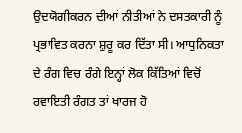ਉਦਯੋਗੀਕਰਨ ਦੀਆਂ ਨੀਤੀਆਂ ਨੇ ਦਸਤਕਾਰੀ ਨੂੰ ਪ੍ਰਭਾਵਿਤ ਕਰਨਾ ਸ਼ੁਰੂ ਕਰ ਦਿੱਤਾ ਸੀ। ਆਧੁਨਿਕਤਾ ਦੇ ਰੰਗ ਵਿਚ ਰੰਗੇ ਇਨ੍ਹਾਂ ਲੋਕ ਕਿੱਤਿਆਂ ਵਿਚੋਂ ਰਵਾਇਤੀ ਰੰਗਤ ਤਾਂ ਖਾਰਜ ਹੋ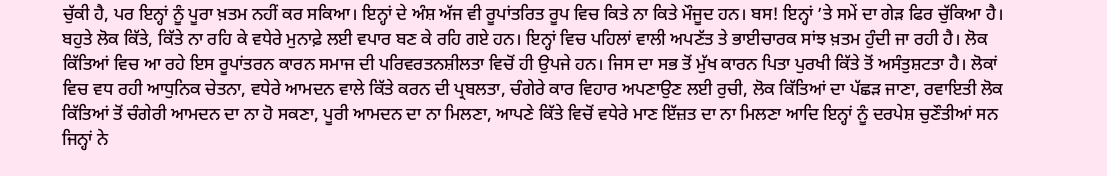ਚੁੱਕੀ ਹੈ, ਪਰ ਇਨ੍ਹਾਂ ਨੂੰ ਪੂਰਾ ਖ਼ਤਮ ਨਹੀਂ ਕਰ ਸਕਿਆ। ਇਨ੍ਹਾਂ ਦੇ ਅੰਸ਼ ਅੱਜ ਵੀ ਰੂਪਾਂਤਰਿਤ ਰੂਪ ਵਿਚ ਕਿਤੇ ਨਾ ਕਿਤੇ ਮੌਜੂਦ ਹਨ। ਬਸ! ਇਨ੍ਹਾਂ ’ਤੇ ਸਮੇਂ ਦਾ ਗੇੜ ਫਿਰ ਚੁੱਕਿਆ ਹੈ। ਬਹੁਤੇ ਲੋਕ ਕਿੱਤੇ, ਕਿੱਤੇ ਨਾ ਰਹਿ ਕੇ ਵਧੇਰੇ ਮੁਨਾਫ਼ੇ ਲਈ ਵਪਾਰ ਬਣ ਕੇ ਰਹਿ ਗਏ ਹਨ। ਇਨ੍ਹਾਂ ਵਿਚ ਪਹਿਲਾਂ ਵਾਲੀ ਅਪਣੱਤ ਤੇ ਭਾਈਚਾਰਕ ਸਾਂਝ ਖ਼ਤਮ ਹੁੰਦੀ ਜਾ ਰਹੀ ਹੈ। ਲੋਕ ਕਿੱਤਿਆਂ ਵਿਚ ਆ ਰਹੇ ਇਸ ਰੂਪਾਂਤਰਨ ਕਾਰਨ ਸਮਾਜ ਦੀ ਪਰਿਵਰਤਨਸ਼ੀਲਤਾ ਵਿਚੋਂ ਹੀ ਉਪਜੇ ਹਨ। ਜਿਸ ਦਾ ਸਭ ਤੋਂ ਮੁੱਖ ਕਾਰਨ ਪਿਤਾ ਪੁਰਖੀ ਕਿੱਤੇ ਤੋਂ ਅਸੰਤੁਸ਼ਟਤਾ ਹੈ। ਲੋਕਾਂ ਵਿਚ ਵਧ ਰਹੀ ਆਧੁਨਿਕ ਚੇਤਨਾ, ਵਧੇਰੇ ਆਮਦਨ ਵਾਲੇ ਕਿੱਤੇ ਕਰਨ ਦੀ ਪ੍ਰਬਲਤਾ, ਚੰਗੇਰੇ ਕਾਰ ਵਿਹਾਰ ਅਪਣਾਉਣ ਲਈ ਰੁਚੀ, ਲੋਕ ਕਿੱਤਿਆਂ ਦਾ ਪੱਛੜ ਜਾਣਾ, ਰਵਾਇਤੀ ਲੋਕ ਕਿੱਤਿਆਂ ਤੋਂ ਚੰਗੇਰੀ ਆਮਦਨ ਦਾ ਨਾ ਹੋ ਸਕਣਾ, ਪੂਰੀ ਆਮਦਨ ਦਾ ਨਾ ਮਿਲਣਾ, ਆਪਣੇ ਕਿੱਤੇ ਵਿਚੋਂ ਵਧੇਰੇ ਮਾਣ ਇੱਜ਼ਤ ਦਾ ਨਾ ਮਿਲਣਾ ਆਦਿ ਇਨ੍ਹਾਂ ਨੂੰ ਦਰਪੇਸ਼ ਚੁਣੌਤੀਆਂ ਸਨ ਜਿਨ੍ਹਾਂ ਨੇ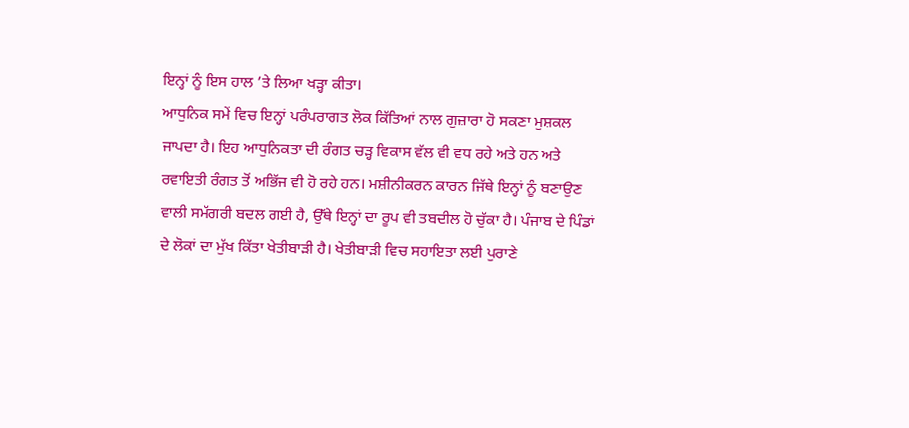ਇਨ੍ਹਾਂ ਨੂੰ ਇਸ ਹਾਲ ’ਤੇ ਲਿਆ ਖੜ੍ਹਾ ਕੀਤਾ।
ਆਧੁਨਿਕ ਸਮੇਂ ਵਿਚ ਇਨ੍ਹਾਂ ਪਰੰਪਰਾਗਤ ਲੋਕ ਕਿੱਤਿਆਂ ਨਾਲ ਗੁਜ਼ਾਰਾ ਹੋ ਸਕਣਾ ਮੁਸ਼ਕਲ ਜਾਪਦਾ ਹੈ। ਇਹ ਆਧੁਨਿਕਤਾ ਦੀ ਰੰਗਤ ਚੜ੍ਹ ਵਿਕਾਸ ਵੱਲ ਵੀ ਵਧ ਰਹੇ ਅਤੇ ਹਨ ਅਤੇ ਰਵਾਇਤੀ ਰੰਗਤ ਤੋਂ ਅਭਿੱਜ ਵੀ ਹੋ ਰਹੇ ਹਨ। ਮਸ਼ੀਨੀਕਰਨ ਕਾਰਨ ਜਿੱਥੇ ਇਨ੍ਹਾਂ ਨੂੰ ਬਣਾਉਣ ਵਾਲੀ ਸਮੱਗਰੀ ਬਦਲ ਗਈ ਹੈ, ਉੱਥੇ ਇਨ੍ਹਾਂ ਦਾ ਰੂਪ ਵੀ ਤਬਦੀਲ ਹੋ ਚੁੱਕਾ ਹੈ। ਪੰਜਾਬ ਦੇ ਪਿੰਡਾਂ ਦੇ ਲੋਕਾਂ ਦਾ ਮੁੱਖ ਕਿੱਤਾ ਖੇਤੀਬਾੜੀ ਹੈ। ਖੇਤੀਬਾੜੀ ਵਿਚ ਸਹਾਇਤਾ ਲਈ ਪੁਰਾਣੇ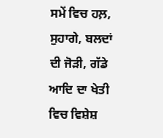ਸਮੇਂ ਵਿਚ ਹਲ਼, ਸੁਹਾਗੇ, ਬਲਦਾਂ ਦੀ ਜੋੜੀ, ਗੱਡੇ ਆਦਿ ਦਾ ਖੇਤੀ ਵਿਚ ਵਿਸ਼ੇਸ਼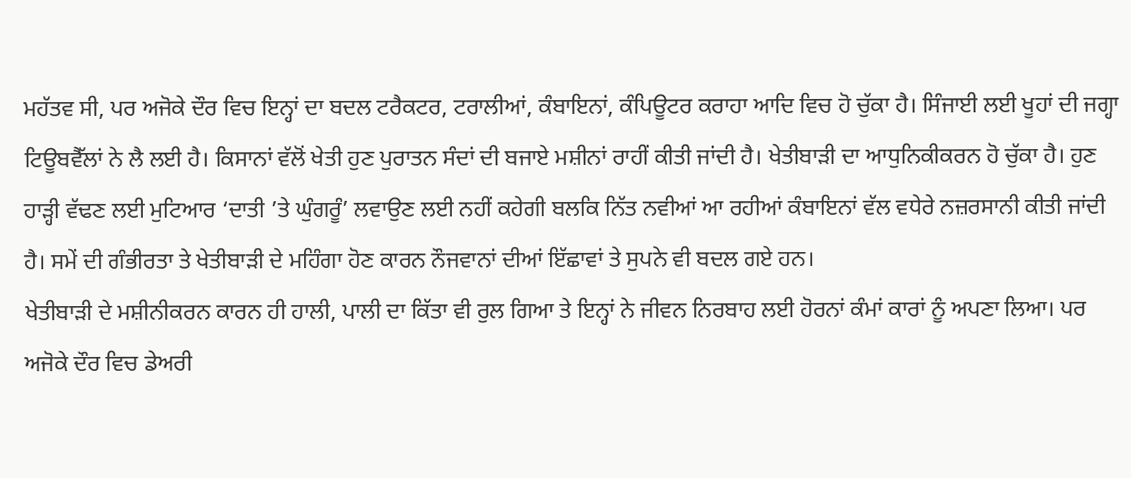ਮਹੱਤਵ ਸੀ, ਪਰ ਅਜੋਕੇ ਦੌਰ ਵਿਚ ਇਨ੍ਹਾਂ ਦਾ ਬਦਲ ਟਰੈਕਟਰ, ਟਰਾਲੀਆਂ, ਕੰਬਾਇਨਾਂ, ਕੰਪਿਊਟਰ ਕਰਾਹਾ ਆਦਿ ਵਿਚ ਹੋ ਚੁੱਕਾ ਹੈ। ਸਿੰਜਾਈ ਲਈ ਖੂਹਾਂ ਦੀ ਜਗ੍ਹਾ ਟਿਊਬਵੈੱਲਾਂ ਨੇ ਲੈ ਲਈ ਹੈ। ਕਿਸਾਨਾਂ ਵੱਲੋਂ ਖੇਤੀ ਹੁਣ ਪੁਰਾਤਨ ਸੰਦਾਂ ਦੀ ਬਜਾਏ ਮਸ਼ੀਨਾਂ ਰਾਹੀਂ ਕੀਤੀ ਜਾਂਦੀ ਹੈ। ਖੇਤੀਬਾੜੀ ਦਾ ਆਧੁਨਿਕੀਕਰਨ ਹੋ ਚੁੱਕਾ ਹੈ। ਹੁਣ ਹਾੜ੍ਹੀ ਵੱਢਣ ਲਈ ਮੁਟਿਆਰ ‘ਦਾਤੀ ’ਤੇ ਘੁੰਗਰੂੰ’ ਲਵਾਉਣ ਲਈ ਨਹੀਂ ਕਹੇਗੀ ਬਲਕਿ ਨਿੱਤ ਨਵੀਆਂ ਆ ਰਹੀਆਂ ਕੰਬਾਇਨਾਂ ਵੱਲ ਵਧੇਰੇ ਨਜ਼ਰਸਾਨੀ ਕੀਤੀ ਜਾਂਦੀ ਹੈ। ਸਮੇਂ ਦੀ ਗੰਭੀਰਤਾ ਤੇ ਖੇਤੀਬਾੜੀ ਦੇ ਮਹਿੰਗਾ ਹੋਣ ਕਾਰਨ ਨੌਜਵਾਨਾਂ ਦੀਆਂ ਇੱਛਾਵਾਂ ਤੇ ਸੁਪਨੇ ਵੀ ਬਦਲ ਗਏ ਹਨ।
ਖੇਤੀਬਾੜੀ ਦੇ ਮਸ਼ੀਨੀਕਰਨ ਕਾਰਨ ਹੀ ਹਾਲੀ, ਪਾਲੀ ਦਾ ਕਿੱਤਾ ਵੀ ਰੁਲ ਗਿਆ ਤੇ ਇਨ੍ਹਾਂ ਨੇ ਜੀਵਨ ਨਿਰਬਾਹ ਲਈ ਹੋਰਨਾਂ ਕੰਮਾਂ ਕਾਰਾਂ ਨੂੰ ਅਪਣਾ ਲਿਆ। ਪਰ ਅਜੋਕੇ ਦੌਰ ਵਿਚ ਡੇਅਰੀ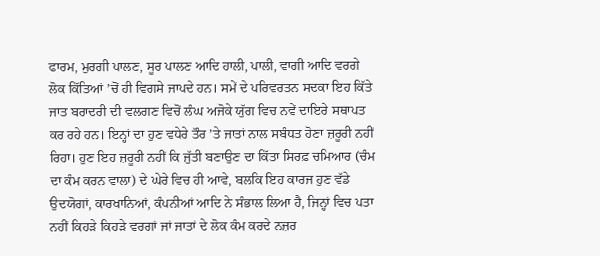ਫਾਰਮ, ਮੁਰਗੀ ਪਾਲਣ, ਸੂਰ ਪਾਲਣ ਆਦਿ ਹਾਲੀ, ਪਾਲੀ, ਵਾਗੀ ਆਦਿ ਵਰਗੇ ਲੋਕ ਕਿੱਤਿਆਂ ’ਚੋਂ ਹੀ ਵਿਗਸੇ ਜਾਪਦੇ ਹਨ। ਸਮੇਂ ਦੇ ਪਰਿਵਰਤਨ ਸਦਕਾ ਇਹ ਕਿੱਤੇ ਜਾਤ ਬਰਾਦਰੀ ਦੀ ਵਲਗਣ ਵਿਚੋਂ ਲੰਘ ਅਜੋਕੇ ਯੁੱਗ ਵਿਚ ਨਵੇਂ ਦਾਇਰੇ ਸਥਾਪਤ ਕਰ ਰਹੇ ਹਨ। ਇਨ੍ਹਾਂ ਦਾ ਹੁਣ ਵਧੇਰੇ ਤੌਰ ’ਤੇ ਜਾਤਾਂ ਨਾਲ ਸਬੰਧਤ ਹੋਣਾ ਜ਼ਰੂਰੀ ਨਹੀਂ ਰਿਹਾ। ਹੁਣ ਇਹ ਜ਼ਰੂਰੀ ਨਹੀਂ ਕਿ ਜੁੱਤੀ ਬਣਾਉਣ ਦਾ ਕਿੱਤਾ ਸਿਰਫ਼ ਚਮਿਆਰ (ਚੰਮ ਦਾ ਕੰਮ ਕਰਨ ਵਾਲਾ) ਦੇ ਘੇਰੇ ਵਿਚ ਹੀ ਆਵੇ, ਬਲਕਿ ਇਹ ਕਾਰਜ ਹੁਣ ਵੱਡੇ ਉਦਯੋਗਾਂ, ਕਾਰਖਾਨਿਆਂ, ਕੰਪਨੀਆਂ ਆਦਿ ਨੇ ਸੰਭਾਲ ਲਿਆ ਹੈ, ਜਿਨ੍ਹਾਂ ਵਿਚ ਪਤਾ ਨਹੀਂ ਕਿਹੜੇ ਕਿਹੜੇ ਵਰਗਾਂ ਜਾਂ ਜਾਤਾਂ ਦੇ ਲੋਕ ਕੰਮ ਕਰਦੇ ਨਜ਼ਰ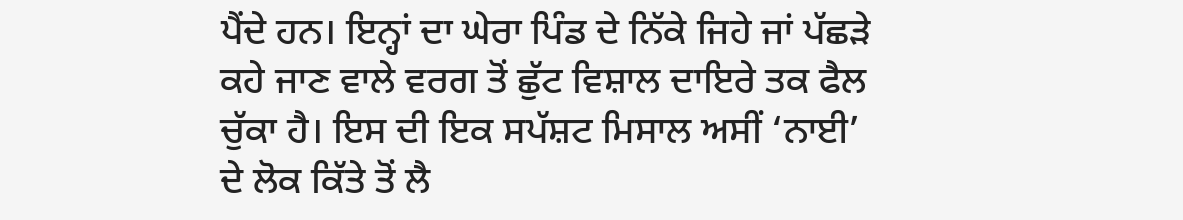ਪੈਂਦੇ ਹਨ। ਇਨ੍ਹਾਂ ਦਾ ਘੇਰਾ ਪਿੰਡ ਦੇ ਨਿੱਕੇ ਜਿਹੇ ਜਾਂ ਪੱਛੜੇ ਕਹੇ ਜਾਣ ਵਾਲੇ ਵਰਗ ਤੋਂ ਛੁੱਟ ਵਿਸ਼ਾਲ ਦਾਇਰੇ ਤਕ ਫੈਲ ਚੁੱਕਾ ਹੈ। ਇਸ ਦੀ ਇਕ ਸਪੱਸ਼ਟ ਮਿਸਾਲ ਅਸੀਂ ‘ਨਾਈ’ ਦੇ ਲੋਕ ਕਿੱਤੇ ਤੋਂ ਲੈ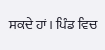ਸਕਦੇ ਹਾਂ। ਪਿੰਡ ਵਿਚ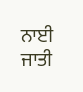ਨਾਈ ਜਾਤੀ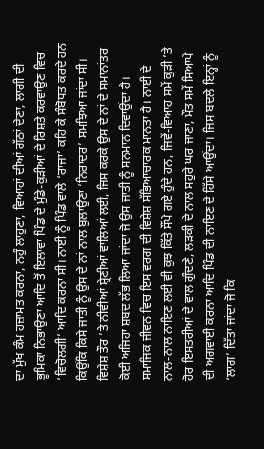ਦਾ ਮੁੱਖ ਕੰਮ ਹਜ਼ਾਮਤ ਕਰਨਾ, ਨਹੁੰ ਲਾਹੁਣਾ, ਵਿਆਹਾਂ ਦੀਆਂ ਗੱਠਾਂ ਦੇਣਾ, ਲਾਗੀ ਦੀ ਭੂਮਿਕਾ ਨਿਭਾਉਣਾ ਆਦਿ ਤੋਂ ਇਲਾਵਾ ਪਿੰਡ ਦੇ ਮੁੰਡੇ-ਕੁੜੀਆਂ ਦੇ ਰਿਸ਼ਤੇ ਕਰਵਾਉਣ ਵਿਚ ‘ਵਿਚੋਲਗੀ’ ਆਦਿ ਕਰਨਾ ਸੀ। ਨਾਈ ਨੂੰ ਪਿੰਡ ਵਾਲੇ ‘ਰਾਜਾ’ ਕਹਿ ਕੇ ਸੰਬੋਧਤ ਕਰਦੇ ਹਨ ਕਿਉਂਕਿ ਕਿਸੇ ਜਾਤੀ ਨੂੰ ਉਸ ਦੇ ਨਾਂ ਨਾਲ ਬੁਲਾਉਣਾ ‘ਨਿਰਾਦਰ’ ਸਮਝਿਆ ਜਾਂਦਾ ਸੀ। ਵਿਸ਼ੇਸ਼ ਤੌਰ ’ਤੇ ਨੀਵੀਆਂ ਸ਼੍ਰੇਣੀਆਂ ਵਾਲਿਆਂ ਲਈ, ਜਿਸ ਕਰਕੇ ਉਸ ਦੇ ਨਾਂ ਦੇ ਸਮਾਨਾਂਤਰ ਕੋਈ ਅਜਿਹਾ ਸ਼ਬਦ ਲੱਭ ਲਿਆ ਜਾਂਦਾ ਜੋ ਉਸ ਜਾਤੀ ਨੂੰ ਸਨਮਾਨ ਦਿਵਾਉਂਦਾ ਹੈ। ਸਮਾਜਿਕ ਜੀਵਨ ਵਿਚ ਇਸ ਵਰਗ ਦੀ ਵਿਸ਼ੇਸ਼ ਸੱਭਿਆਚਾਰਕ ਮਾਨਤਾ ਹੈ। ਨਾਈ ਦੇ ਨਾਲ-ਨਾਲ ਨਾਇਣ ਲਈ ਵੀ ਕੁਝ ਕਿੱਤੇ ਸੌਂਪੇ ਗਏ ਹੁੰਦੇ ਹਨ, ਜਿਵੇਂ-ਵਿਆਹ ਸਮੇਂ ਕੁੜੀ ’ਤੇ ਹੋਰ ਇਸਤਰੀਆਂ ਦੇ ਵਾਲ ਗੁੰਦਣੇ, ਲੜਕੀ ਦੇ ਨਾਲ ਸਹੁਰੇ ਘਰ ਜਾਣਾ, ਮੌਤ ਸਮੇਂ ਸਿਆਪੇ ਦੀ ਅਗਵਾਈ ਕਰਨਾ ਆਦਿ ਪਿੰਡ ਦੀ ਨਾਇਣ ਦੇ ਹਿੱਸੇ ਆਉਂਦਾ। ਜਿਸ ਬਦਲੇ ਇਨ੍ਹਾਂ ਨੂੰ ‘ਲਾਗ’ ਦਿੱਤਾ ਜਾਂਦਾ ਜੋ ਕਿ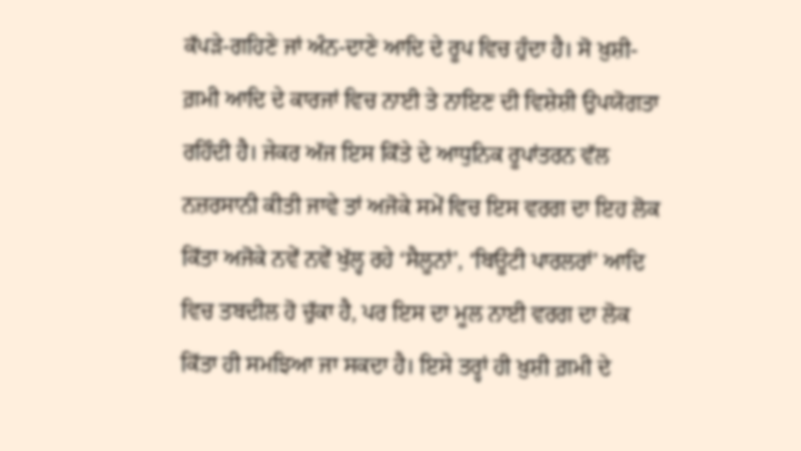ਕੱਪੜੇ-ਗਹਿਣੇ ਜਾਂ ਅੰਨ-ਦਾਣੇ ਆਦਿ ਦੇ ਰੂਪ ਵਿਚ ਹੁੰਦਾ ਹੈ। ਸੋ ਖ਼ੁਸ਼ੀ-ਗ਼ਮੀ ਆਦਿ ਦੇ ਕਾਰਜਾਂ ਵਿਚ ਨਾਈ ਤੇ ਨਾਇਣ ਦੀ ਵਿਸ਼ੇਸ਼ੀ ਉਪਯੋਗਤਾ ਰਹਿੰਦੀ ਹੈ। ਜੇਕਰ ਅੱਜ ਇਸ ਕਿੱਤੇ ਦੇ ਆਧੁਨਿਕ ਰੂਪਾਂਤਰਨ ਵੱਲ ਨਜ਼ਰਸਾਨੀ ਕੀਤੀ ਜਾਵੇ ਤਾਂ ਅਜੋਕੇ ਸਮੇਂ ਵਿਚ ਇਸ ਵਰਗ ਦਾ ਇਹ ਲੋਕ ਕਿੱਤਾ ਅਜੋਕੇ ਨਵੇਂ ਨਵੇਂ ਖੁੱਲ੍ਹ ਰਹੇ ‘ਸੈਲੂਨਾਂ’, ‘ਬਿਊਟੀ ਪਾਰਲਰਾਂ’ ਆਦਿ ਵਿਚ ਤਬਦੀਲ ਹੋ ਚੁੱਕਾ ਹੈ, ਪਰ ਇਸ ਦਾ ਮੂਲ ਨਾਈ ਵਰਗ ਦਾ ਲੋਕ ਕਿੱਤਾ ਹੀ ਸਮਝਿਆ ਜਾ ਸਕਦਾ ਹੈ। ਇਸੇ ਤਰ੍ਹਾਂ ਹੀ ਖ਼ੁਸ਼ੀ ਗ਼ਮੀ ਦੇ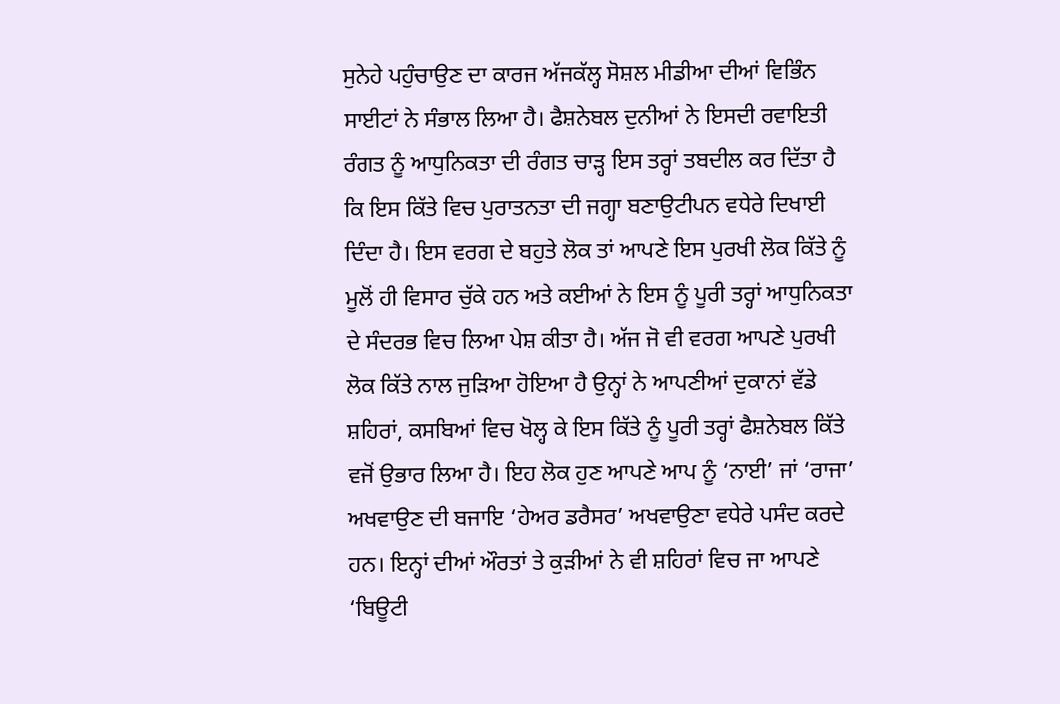ਸੁਨੇਹੇ ਪਹੁੰਚਾਉਣ ਦਾ ਕਾਰਜ ਅੱਜਕੱਲ੍ਹ ਸੋਸ਼ਲ ਮੀਡੀਆ ਦੀਆਂ ਵਿਭਿੰਨ ਸਾਈਟਾਂ ਨੇ ਸੰਭਾਲ ਲਿਆ ਹੈ। ਫੈਸ਼ਨੇਬਲ ਦੁਨੀਆਂ ਨੇ ਇਸਦੀ ਰਵਾਇਤੀ ਰੰਗਤ ਨੂੰ ਆਧੁਨਿਕਤਾ ਦੀ ਰੰਗਤ ਚਾੜ੍ਹ ਇਸ ਤਰ੍ਹਾਂ ਤਬਦੀਲ ਕਰ ਦਿੱਤਾ ਹੈ ਕਿ ਇਸ ਕਿੱਤੇ ਵਿਚ ਪੁਰਾਤਨਤਾ ਦੀ ਜਗ੍ਹਾ ਬਣਾਉਟੀਪਨ ਵਧੇਰੇ ਦਿਖਾਈ ਦਿੰਦਾ ਹੈ। ਇਸ ਵਰਗ ਦੇ ਬਹੁਤੇ ਲੋਕ ਤਾਂ ਆਪਣੇ ਇਸ ਪੁਰਖੀ ਲੋਕ ਕਿੱਤੇ ਨੂੰ ਮੂਲੋਂ ਹੀ ਵਿਸਾਰ ਚੁੱਕੇ ਹਨ ਅਤੇ ਕਈਆਂ ਨੇ ਇਸ ਨੂੰ ਪੂਰੀ ਤਰ੍ਹਾਂ ਆਧੁਨਿਕਤਾ ਦੇ ਸੰਦਰਭ ਵਿਚ ਲਿਆ ਪੇਸ਼ ਕੀਤਾ ਹੈ। ਅੱਜ ਜੋ ਵੀ ਵਰਗ ਆਪਣੇ ਪੁਰਖੀ ਲੋਕ ਕਿੱਤੇ ਨਾਲ ਜੁੜਿਆ ਹੋਇਆ ਹੈ ਉਨ੍ਹਾਂ ਨੇ ਆਪਣੀਆਂ ਦੁਕਾਨਾਂ ਵੱਡੇ ਸ਼ਹਿਰਾਂ, ਕਸਬਿਆਂ ਵਿਚ ਖੋਲ੍ਹ ਕੇ ਇਸ ਕਿੱਤੇ ਨੂੰ ਪੂਰੀ ਤਰ੍ਹਾਂ ਫੈਸ਼ਨੇਬਲ ਕਿੱਤੇ ਵਜੋਂ ਉਭਾਰ ਲਿਆ ਹੈ। ਇਹ ਲੋਕ ਹੁਣ ਆਪਣੇ ਆਪ ਨੂੰ ‘ਨਾਈ’ ਜਾਂ ‘ਰਾਜਾ’ ਅਖਵਾਉਣ ਦੀ ਬਜਾਇ ‘ਹੇਅਰ ਡਰੈਸਰ’ ਅਖਵਾਉਣਾ ਵਧੇਰੇ ਪਸੰਦ ਕਰਦੇ ਹਨ। ਇਨ੍ਹਾਂ ਦੀਆਂ ਔਰਤਾਂ ਤੇ ਕੁੜੀਆਂ ਨੇ ਵੀ ਸ਼ਹਿਰਾਂ ਵਿਚ ਜਾ ਆਪਣੇ ‘ਬਿਊਟੀ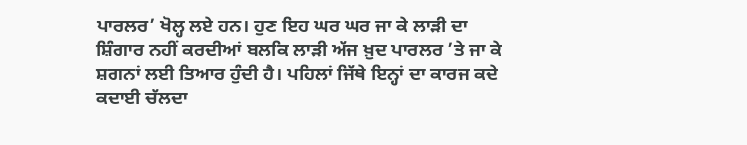ਪਾਰਲਰ’ ਖੋਲ੍ਹ ਲਏ ਹਨ। ਹੁਣ ਇਹ ਘਰ ਘਰ ਜਾ ਕੇ ਲਾੜੀ ਦਾ ਸ਼ਿੰਗਾਰ ਨਹੀਂ ਕਰਦੀਆਂ ਬਲਕਿ ਲਾੜੀ ਅੱਜ ਖ਼ੁਦ ਪਾਰਲਰ ’ਤੇ ਜਾ ਕੇ ਸ਼ਗਨਾਂ ਲਈ ਤਿਆਰ ਹੁੰਦੀ ਹੈ। ਪਹਿਲਾਂ ਜਿੱਥੇ ਇਨ੍ਹਾਂ ਦਾ ਕਾਰਜ ਕਦੇ ਕਦਾਈ ਚੱਲਦਾ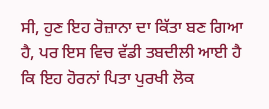ਸੀ, ਹੁਣ ਇਹ ਰੋਜ਼ਾਨਾ ਦਾ ਕਿੱਤਾ ਬਣ ਗਿਆ ਹੈ, ਪਰ ਇਸ ਵਿਚ ਵੱਡੀ ਤਬਦੀਲੀ ਆਈ ਹੈ ਕਿ ਇਹ ਹੋਰਨਾਂ ਪਿਤਾ ਪੁਰਖੀ ਲੋਕ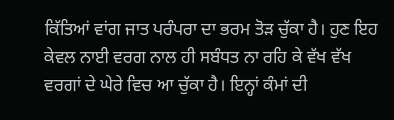ਕਿੱਤਿਆਂ ਵਾਂਗ ਜਾਤ ਪਰੰਪਰਾ ਦਾ ਭਰਮ ਤੋੜ ਚੁੱਕਾ ਹੈ। ਹੁਣ ਇਹ ਕੇਵਲ ਨਾਈ ਵਰਗ ਨਾਲ ਹੀ ਸਬੰਧਤ ਨਾ ਰਹਿ ਕੇ ਵੱਖ ਵੱਖ ਵਰਗਾਂ ਦੇ ਘੇਰੇ ਵਿਚ ਆ ਚੁੱਕਾ ਹੈ। ਇਨ੍ਹਾਂ ਕੰਮਾਂ ਦੀ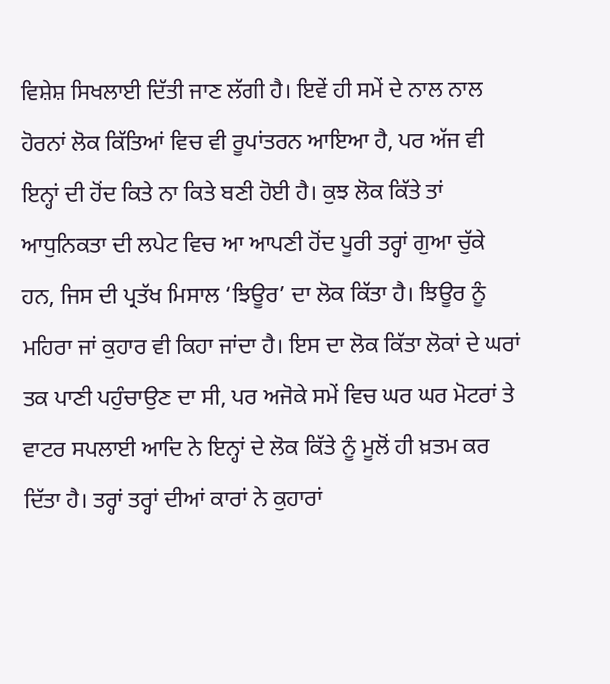ਵਿਸ਼ੇਸ਼ ਸਿਖਲਾਈ ਦਿੱਤੀ ਜਾਣ ਲੱਗੀ ਹੈ। ਇਵੇਂ ਹੀ ਸਮੇਂ ਦੇ ਨਾਲ ਨਾਲ ਹੋਰਨਾਂ ਲੋਕ ਕਿੱਤਿਆਂ ਵਿਚ ਵੀ ਰੂਪਾਂਤਰਨ ਆਇਆ ਹੈ, ਪਰ ਅੱਜ ਵੀ ਇਨ੍ਹਾਂ ਦੀ ਹੋਂਦ ਕਿਤੇ ਨਾ ਕਿਤੇ ਬਣੀ ਹੋਈ ਹੈ। ਕੁਝ ਲੋਕ ਕਿੱਤੇ ਤਾਂ ਆਧੁਨਿਕਤਾ ਦੀ ਲਪੇਟ ਵਿਚ ਆ ਆਪਣੀ ਹੋਂਦ ਪੂਰੀ ਤਰ੍ਹਾਂ ਗੁਆ ਚੁੱਕੇ ਹਨ, ਜਿਸ ਦੀ ਪ੍ਰਤੱਖ ਮਿਸਾਲ ‘ਝਿਊਰ’ ਦਾ ਲੋਕ ਕਿੱਤਾ ਹੈ। ਝਿਊਰ ਨੂੰ ਮਹਿਰਾ ਜਾਂ ਕੁਹਾਰ ਵੀ ਕਿਹਾ ਜਾਂਦਾ ਹੈ। ਇਸ ਦਾ ਲੋਕ ਕਿੱਤਾ ਲੋਕਾਂ ਦੇ ਘਰਾਂ ਤਕ ਪਾਣੀ ਪਹੁੰਚਾਉਣ ਦਾ ਸੀ, ਪਰ ਅਜੋਕੇ ਸਮੇਂ ਵਿਚ ਘਰ ਘਰ ਮੋਟਰਾਂ ਤੇ ਵਾਟਰ ਸਪਲਾਈ ਆਦਿ ਨੇ ਇਨ੍ਹਾਂ ਦੇ ਲੋਕ ਕਿੱਤੇ ਨੂੰ ਮੂਲੋਂ ਹੀ ਖ਼ਤਮ ਕਰ ਦਿੱਤਾ ਹੈ। ਤਰ੍ਹਾਂ ਤਰ੍ਹਾਂ ਦੀਆਂ ਕਾਰਾਂ ਨੇ ਕੁਹਾਰਾਂ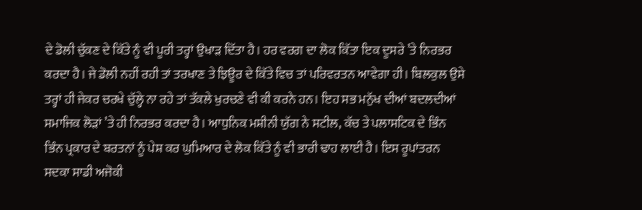ਦੇ ਡੋਲੀ ਚੁੱਕਣ ਦੇ ਕਿੱਤੇ ਨੂੰ ਵੀ ਪੂਰੀ ਤਰ੍ਹਾਂ ਉਖਾੜ ਦਿੱਤਾ ਹੈ। ਹਰ ਵਰਗ ਦਾ ਲੋਕ ਕਿੱਤਾ ਇਕ ਦੂਸਰੇ ’ਤੇ ਨਿਰਭਰ ਕਰਦਾ ਹੈ। ਜੇ ਡੋਲੀ ਨਹੀਂ ਰਹੀ ਤਾਂ ਤਰਖਾਣ ਤੇ ਝਿਊਰ ਦੇ ਕਿੱਤੇ ਵਿਚ ਤਾਂ ਪਰਿਵਰਤਨ ਆਵੇਗਾ ਹੀ। ਬਿਲਕੁਲ ਉਸੇ ਤਰ੍ਹਾਂ ਹੀ ਜੇਕਰ ਚਰਖੇ ਚੁੱਲ੍ਹੇ ਨਾ ਰਹੇ ਤਾਂ ਤੱਕਲੇ ਖੁਰਚਣੇ ਵੀ ਕੀ ਕਰਨੇ ਹਨ। ਇਹ ਸਭ ਮਨੁੱਖ ਦੀਆਂ ਬਦਲਦੀਆਂ ਸਮਾਜਿਕ ਲੋੜਾਂ ’ਤੇ ਹੀ ਨਿਰਭਰ ਕਰਦਾ ਹੈ। ਆਧੁਨਿਕ ਮਸ਼ੀਨੀ ਯੁੱਗ ਨੇ ਸਟੀਲ, ਕੱਚ ਤੇ ਪਲਾਸਟਿਕ ਦੇ ਭਿੰਨ ਭਿੰਨ ਪ੍ਰਕਾਰ ਦੇ ਬਰਤਨਾਂ ਨੂੰ ਪੇਸ਼ ਕਰ ਘੁਮਿਆਰ ਦੇ ਲੋਕ ਕਿੱਤੇ ਨੂੰ ਵੀ ਭਾਰੀ ਢਾਹ ਲਾਈ ਹੈ। ਇਸ ਰੂਪਾਂਤਰਨ ਸਦਕਾ ਸਾਡੀ ਅਜੋਕੀ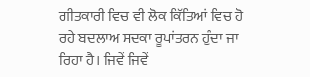ਗੀਤਕਾਰੀ ਵਿਚ ਵੀ ਲੋਕ ਕਿੱਤਿਆਂ ਵਿਚ ਹੋ ਰਹੇ ਬਦਲਾਅ ਸਦਕਾ ਰੂਪਾਂਤਰਨ ਹੁੰਦਾ ਜਾ ਰਿਹਾ ਹੈ। ਜਿਵੇਂ ਜਿਵੇਂ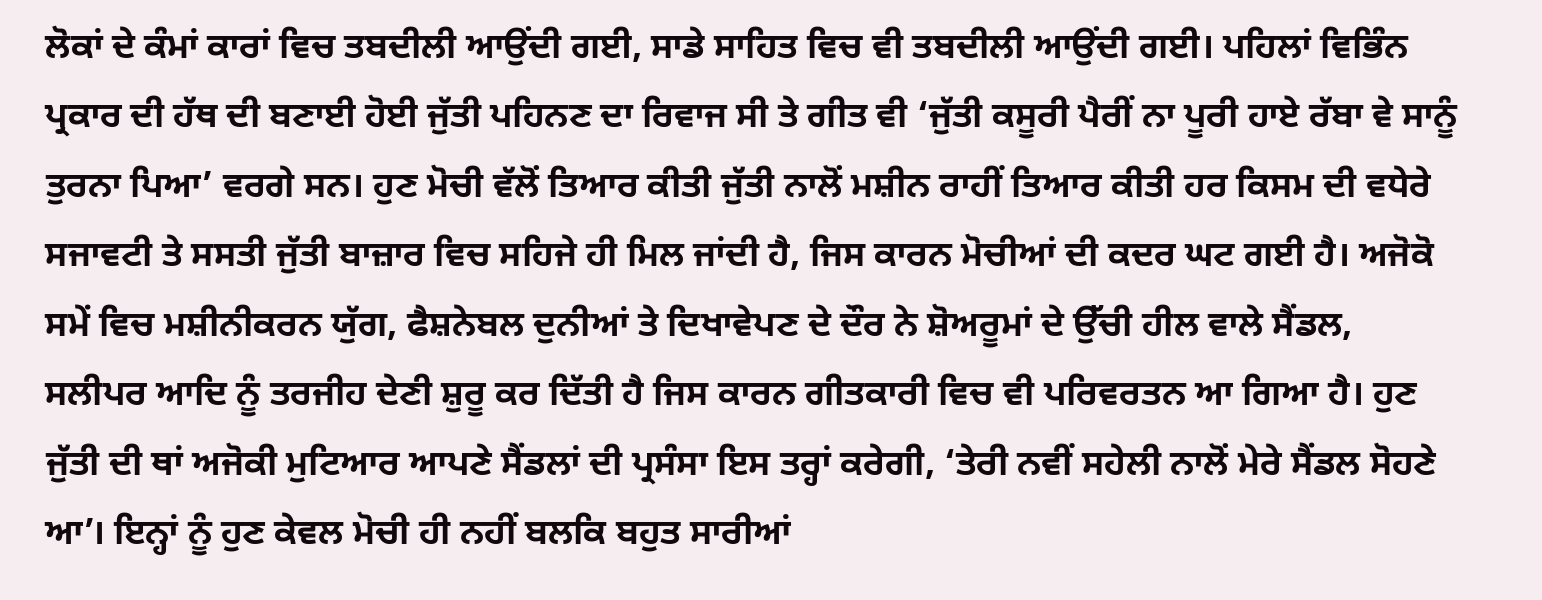ਲੋਕਾਂ ਦੇ ਕੰਮਾਂ ਕਾਰਾਂ ਵਿਚ ਤਬਦੀਲੀ ਆਉਂਦੀ ਗਈ, ਸਾਡੇ ਸਾਹਿਤ ਵਿਚ ਵੀ ਤਬਦੀਲੀ ਆਉਂਦੀ ਗਈ। ਪਹਿਲਾਂ ਵਿਭਿੰਨ ਪ੍ਰਕਾਰ ਦੀ ਹੱਥ ਦੀ ਬਣਾਈ ਹੋਈ ਜੁੱਤੀ ਪਹਿਨਣ ਦਾ ਰਿਵਾਜ ਸੀ ਤੇ ਗੀਤ ਵੀ ‘ਜੁੱਤੀ ਕਸੂਰੀ ਪੈਰੀਂ ਨਾ ਪੂਰੀ ਹਾਏ ਰੱਬਾ ਵੇ ਸਾਨੂੰ ਤੁਰਨਾ ਪਿਆ’ ਵਰਗੇ ਸਨ। ਹੁਣ ਮੋਚੀ ਵੱਲੋਂ ਤਿਆਰ ਕੀਤੀ ਜੁੱਤੀ ਨਾਲੋਂ ਮਸ਼ੀਨ ਰਾਹੀਂ ਤਿਆਰ ਕੀਤੀ ਹਰ ਕਿਸਮ ਦੀ ਵਧੇਰੇ ਸਜਾਵਟੀ ਤੇ ਸਸਤੀ ਜੁੱਤੀ ਬਾਜ਼ਾਰ ਵਿਚ ਸਹਿਜੇ ਹੀ ਮਿਲ ਜਾਂਦੀ ਹੈ, ਜਿਸ ਕਾਰਨ ਮੋਚੀਆਂ ਦੀ ਕਦਰ ਘਟ ਗਈ ਹੈ। ਅਜੋਕੋ ਸਮੇਂ ਵਿਚ ਮਸ਼ੀਨੀਕਰਨ ਯੁੱਗ, ਫੈਸ਼ਨੇਬਲ ਦੁਨੀਆਂ ਤੇ ਦਿਖਾਵੇਪਣ ਦੇ ਦੌਰ ਨੇ ਸ਼ੋਅਰੂਮਾਂ ਦੇ ਉੱਚੀ ਹੀਲ ਵਾਲੇ ਸੈਂਡਲ, ਸਲੀਪਰ ਆਦਿ ਨੂੰ ਤਰਜੀਹ ਦੇਣੀ ਸ਼ੁਰੂ ਕਰ ਦਿੱਤੀ ਹੈ ਜਿਸ ਕਾਰਨ ਗੀਤਕਾਰੀ ਵਿਚ ਵੀ ਪਰਿਵਰਤਨ ਆ ਗਿਆ ਹੈ। ਹੁਣ ਜੁੱਤੀ ਦੀ ਥਾਂ ਅਜੋਕੀ ਮੁਟਿਆਰ ਆਪਣੇ ਸੈਂਡਲਾਂ ਦੀ ਪ੍ਰਸੰਸਾ ਇਸ ਤਰ੍ਹਾਂ ਕਰੇਗੀ, ‘ਤੇਰੀ ਨਵੀਂ ਸਹੇਲੀ ਨਾਲੋਂ ਮੇਰੇ ਸੈਂਡਲ ਸੋਹਣੇ ਆ’। ਇਨ੍ਹਾਂ ਨੂੰ ਹੁਣ ਕੇਵਲ ਮੋਚੀ ਹੀ ਨਹੀਂ ਬਲਕਿ ਬਹੁਤ ਸਾਰੀਆਂ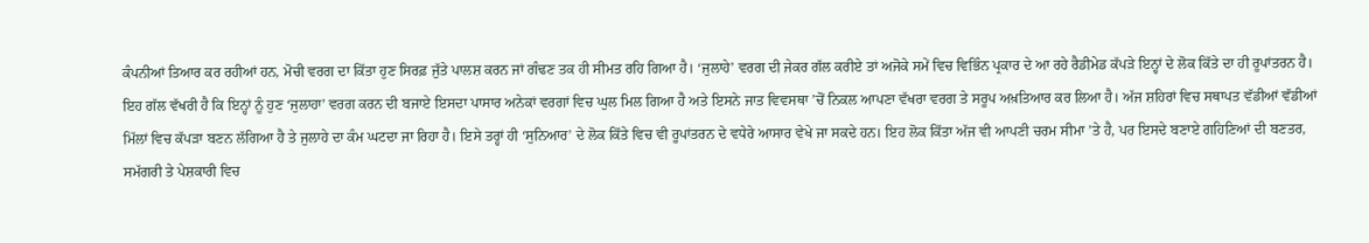ਕੰਪਨੀਆਂ ਤਿਆਰ ਕਰ ਰਹੀਆਂ ਹਨ, ਮੋਚੀ ਵਰਗ ਦਾ ਕਿੱਤਾ ਹੁਣ ਸਿਰਫ਼ ਜੁੱਤੇ ਪਾਲਸ਼ ਕਰਨ ਜਾਂ ਗੰਢਣ ਤਕ ਹੀ ਸੀਮਤ ਰਹਿ ਗਿਆ ਹੈ। ‘ਜੁਲਾਹੇ’ ਵਰਗ ਦੀ ਜੇਕਰ ਗੱਲ ਕਰੀਏ ਤਾਂ ਅਜੋਕੇ ਸਮੇਂ ਵਿਚ ਵਿਭਿੰਨ ਪ੍ਰਕਾਰ ਦੇ ਆ ਰਹੇ ਰੈਡੀਮੇਡ ਕੱਪੜੇ ਇਨ੍ਹਾਂ ਦੇ ਲੋਕ ਕਿੱਤੇ ਦਾ ਹੀ ਰੂਪਾਂਤਰਨ ਹੈ। ਇਹ ਗੱਲ ਵੱਖਰੀ ਹੈ ਕਿ ਇਨ੍ਹਾਂ ਨੂੰ ਹੁਣ ‘ਜੁਲਾਹਾ’ ਵਰਗ ਕਰਨ ਦੀ ਬਜਾਏ ਇਸਦਾ ਪਾਸਾਰ ਅਨੇਕਾਂ ਵਰਗਾਂ ਵਿਚ ਘੁਲ ਮਿਲ ਗਿਆ ਹੈ ਅਤੇ ਇਸਨੇ ਜਾਤ ਵਿਵਸਥਾ ’ਚੋਂ ਨਿਕਲ ਆਪਣਾ ਵੱਖਰਾ ਵਰਗ ਤੇ ਸਰੂਪ ਅਖ਼ਤਿਆਰ ਕਰ ਲਿਆ ਹੈ। ਅੱਜ ਸ਼ਹਿਰਾਂ ਵਿਚ ਸਥਾਪਤ ਵੱਡੀਆਂ ਵੱਡੀਆਂ ਮਿੱਲਾਂ ਵਿਚ ਕੱਪੜਾ ਬਣਨ ਲੱਗਿਆ ਹੈ ਤੇ ਜੁਲਾਹੇ ਦਾ ਕੰਮ ਘਟਦਾ ਜਾ ਰਿਹਾ ਹੈ। ਇਸੇ ਤਰ੍ਹਾਂ ਹੀ ‘ਸੁਨਿਆਰ’ ਦੇ ਲੋਕ ਕਿੱਤੇ ਵਿਚ ਵੀ ਰੂਪਾਂਤਰਨ ਦੇ ਵਧੇਰੇ ਆਸਾਰ ਵੇਖੇ ਜਾ ਸਕਦੇ ਹਨ। ਇਹ ਲੋਕ ਕਿੱਤਾ ਅੱਜ ਵੀ ਆਪਣੀ ਚਰਮ ਸੀਮਾ ’ਤੇ ਹੈ, ਪਰ ਇਸਦੇ ਬਣਾਏ ਗਹਿਣਿਆਂ ਦੀ ਬਣਤਰ, ਸਮੱਗਰੀ ਤੇ ਪੇਸ਼ਕਾਰੀ ਵਿਚ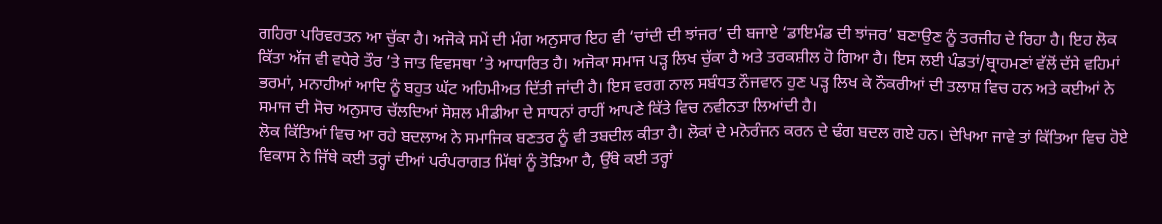ਗਹਿਰਾ ਪਰਿਵਰਤਨ ਆ ਚੁੱਕਾ ਹੈ। ਅਜੋਕੇ ਸਮੇਂ ਦੀ ਮੰਗ ਅਨੁਸਾਰ ਇਹ ਵੀ ‘ਚਾਂਦੀ ਦੀ ਝਾਂਜਰ’ ਦੀ ਬਜਾਏ ‘ਡਾਇਮੰਡ ਦੀ ਝਾਂਜਰ’ ਬਣਾਉਣ ਨੂੰ ਤਰਜੀਹ ਦੇ ਰਿਹਾ ਹੈ। ਇਹ ਲੋਕ ਕਿੱਤਾ ਅੱਜ ਵੀ ਵਧੇਰੇ ਤੌਰ ’ਤੇ ਜਾਤ ਵਿਵਸਥਾ ’ਤੇ ਆਧਾਰਿਤ ਹੈ। ਅਜੋਕਾ ਸਮਾਜ ਪੜ੍ਹ ਲਿਖ ਚੁੱਕਾ ਹੈ ਅਤੇ ਤਰਕਸ਼ੀਲ ਹੋ ਗਿਆ ਹੈ। ਇਸ ਲਈ ਪੰਡਤਾਂ/ਬ੍ਰਾਹਮਣਾਂ ਵੱਲੋਂ ਦੱਸੇ ਵਹਿਮਾਂ ਭਰਮਾਂ, ਮਨਾਹੀਆਂ ਆਦਿ ਨੂੰ ਬਹੁਤ ਘੱਟ ਅਹਿਮੀਅਤ ਦਿੱਤੀ ਜਾਂਦੀ ਹੈ। ਇਸ ਵਰਗ ਨਾਲ ਸਬੰਧਤ ਨੌਜਵਾਨ ਹੁਣ ਪੜ੍ਹ ਲਿਖ ਕੇ ਨੌਕਰੀਆਂ ਦੀ ਤਲਾਸ਼ ਵਿਚ ਹਨ ਅਤੇ ਕਈਆਂ ਨੇ ਸਮਾਜ ਦੀ ਸੋਚ ਅਨੁਸਾਰ ਚੱਲਦਿਆਂ ਸੋਸ਼ਲ ਮੀਡੀਆ ਦੇ ਸਾਧਨਾਂ ਰਾਹੀਂ ਆਪਣੇ ਕਿੱਤੇ ਵਿਚ ਨਵੀਨਤਾ ਲਿਆਂਦੀ ਹੈ।
ਲੋਕ ਕਿੱਤਿਆਂ ਵਿਚ ਆ ਰਹੇ ਬਦਲਾਅ ਨੇ ਸਮਾਜਿਕ ਬਣਤਰ ਨੂੰ ਵੀ ਤਬਦੀਲ ਕੀਤਾ ਹੈ। ਲੋਕਾਂ ਦੇ ਮਨੋਰੰਜਨ ਕਰਨ ਦੇ ਢੰਗ ਬਦਲ ਗਏ ਹਨ। ਦੇਖਿਆ ਜਾਵੇ ਤਾਂ ਕਿੱਤਿਆ ਵਿਚ ਹੋਏ ਵਿਕਾਸ ਨੇ ਜਿੱਥੇ ਕਈ ਤਰ੍ਹਾਂ ਦੀਆਂ ਪਰੰਪਰਾਗਤ ਮਿੱਥਾਂ ਨੂੰ ਤੋੜਿਆ ਹੈ, ਉੱਥੇ ਕਈ ਤਰ੍ਹਾਂ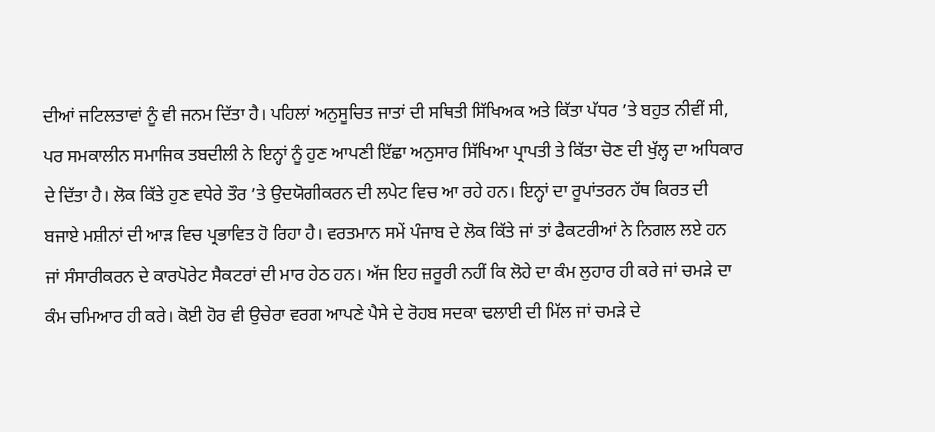ਦੀਆਂ ਜਟਿਲਤਾਵਾਂ ਨੂੰ ਵੀ ਜਨਮ ਦਿੱਤਾ ਹੈ। ਪਹਿਲਾਂ ਅਨੁਸੂਚਿਤ ਜਾਤਾਂ ਦੀ ਸਥਿਤੀ ਸਿੱਖਿਅਕ ਅਤੇ ਕਿੱਤਾ ਪੱਧਰ ’ਤੇ ਬਹੁਤ ਨੀਵੀਂ ਸੀ, ਪਰ ਸਮਕਾਲੀਨ ਸਮਾਜਿਕ ਤਬਦੀਲੀ ਨੇ ਇਨ੍ਹਾਂ ਨੂੰ ਹੁਣ ਆਪਣੀ ਇੱਛਾ ਅਨੁਸਾਰ ਸਿੱਖਿਆ ਪ੍ਰਾਪਤੀ ਤੇ ਕਿੱਤਾ ਚੋਣ ਦੀ ਖੁੱਲ੍ਹ ਦਾ ਅਧਿਕਾਰ ਦੇ ਦਿੱਤਾ ਹੈ। ਲੋਕ ਕਿੱਤੇ ਹੁਣ ਵਧੇਰੇ ਤੌਰ ’ਤੇ ਉਦਯੋਗੀਕਰਨ ਦੀ ਲਪੇਟ ਵਿਚ ਆ ਰਹੇ ਹਨ। ਇਨ੍ਹਾਂ ਦਾ ਰੂਪਾਂਤਰਨ ਹੱਥ ਕਿਰਤ ਦੀ ਬਜਾਏ ਮਸ਼ੀਨਾਂ ਦੀ ਆੜ ਵਿਚ ਪ੍ਰਭਾਵਿਤ ਹੋ ਰਿਹਾ ਹੈ। ਵਰਤਮਾਨ ਸਮੇਂ ਪੰਜਾਬ ਦੇ ਲੋਕ ਕਿੱਤੇ ਜਾਂ ਤਾਂ ਫੈਕਟਰੀਆਂ ਨੇ ਨਿਗਲ ਲਏ ਹਨ ਜਾਂ ਸੰਸਾਰੀਕਰਨ ਦੇ ਕਾਰਪੋਰੇਟ ਸੈਕਟਰਾਂ ਦੀ ਮਾਰ ਹੇਠ ਹਨ। ਅੱਜ ਇਹ ਜ਼ਰੂਰੀ ਨਹੀਂ ਕਿ ਲੋਹੇ ਦਾ ਕੰਮ ਲੁਹਾਰ ਹੀ ਕਰੇ ਜਾਂ ਚਮੜੇ ਦਾ ਕੰਮ ਚਮਿਆਰ ਹੀ ਕਰੇ। ਕੋਈ ਹੋਰ ਵੀ ਉਚੇਰਾ ਵਰਗ ਆਪਣੇ ਪੈਸੇ ਦੇ ਰੋਹਬ ਸਦਕਾ ਢਲਾਈ ਦੀ ਮਿੱਲ ਜਾਂ ਚਮੜੇ ਦੇ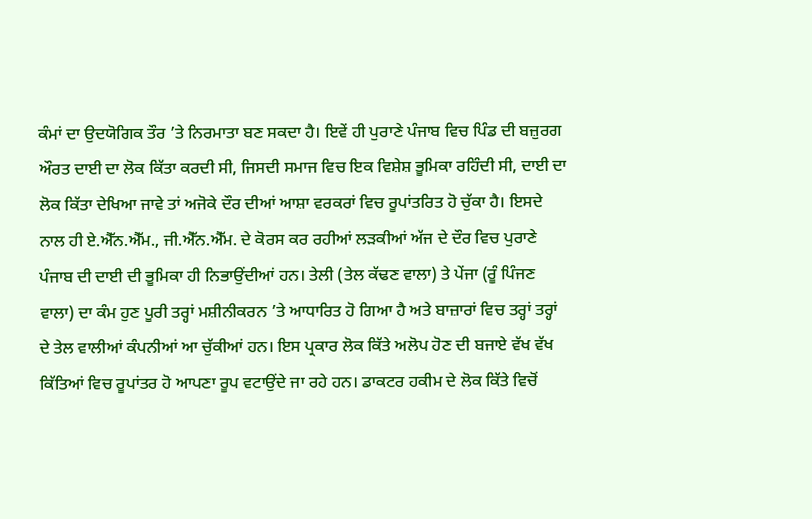ਕੰਮਾਂ ਦਾ ਉਦਯੋਗਿਕ ਤੌਰ ’ਤੇ ਨਿਰਮਾਤਾ ਬਣ ਸਕਦਾ ਹੈ। ਇਵੇਂ ਹੀ ਪੁਰਾਣੇ ਪੰਜਾਬ ਵਿਚ ਪਿੰਡ ਦੀ ਬਜ਼ੁਰਗ ਔਰਤ ਦਾਈ ਦਾ ਲੋਕ ਕਿੱਤਾ ਕਰਦੀ ਸੀ, ਜਿਸਦੀ ਸਮਾਜ ਵਿਚ ਇਕ ਵਿਸ਼ੇਸ਼ ਭੂਮਿਕਾ ਰਹਿੰਦੀ ਸੀ, ਦਾਈ ਦਾ ਲੋਕ ਕਿੱਤਾ ਦੇਖਿਆ ਜਾਵੇ ਤਾਂ ਅਜੋਕੇ ਦੌਰ ਦੀਆਂ ਆਸ਼ਾ ਵਰਕਰਾਂ ਵਿਚ ਰੂਪਾਂਤਰਿਤ ਹੋ ਚੁੱਕਾ ਹੈ। ਇਸਦੇ ਨਾਲ ਹੀ ਏ.ਐੱਨ.ਐੱਮ., ਜੀ.ਐੱਨ.ਐੱਮ. ਦੇ ਕੋਰਸ ਕਰ ਰਹੀਆਂ ਲੜਕੀਆਂ ਅੱਜ ਦੇ ਦੌਰ ਵਿਚ ਪੁਰਾਣੇ ਪੰਜਾਬ ਦੀ ਦਾਈ ਦੀ ਭੂਮਿਕਾ ਹੀ ਨਿਭਾਉਂਦੀਆਂ ਹਨ। ਤੇਲੀ (ਤੇਲ ਕੱਢਣ ਵਾਲਾ) ਤੇ ਪੇਂਜਾ (ਰੂੰ ਪਿੰਜਣ ਵਾਲਾ) ਦਾ ਕੰਮ ਹੁਣ ਪੂਰੀ ਤਰ੍ਹਾਂ ਮਸ਼ੀਨੀਕਰਨ ’ਤੇ ਆਧਾਰਿਤ ਹੋ ਗਿਆ ਹੈ ਅਤੇ ਬਾਜ਼ਾਰਾਂ ਵਿਚ ਤਰ੍ਹਾਂ ਤਰ੍ਹਾਂ ਦੇ ਤੇਲ ਵਾਲੀਆਂ ਕੰਪਨੀਆਂ ਆ ਚੁੱਕੀਆਂ ਹਨ। ਇਸ ਪ੍ਰਕਾਰ ਲੋਕ ਕਿੱਤੇ ਅਲੋਪ ਹੋਣ ਦੀ ਬਜਾਏ ਵੱਖ ਵੱਖ ਕਿੱਤਿਆਂ ਵਿਚ ਰੂਪਾਂਤਰ ਹੋ ਆਪਣਾ ਰੂਪ ਵਟਾਉਂਦੇ ਜਾ ਰਹੇ ਹਨ। ਡਾਕਟਰ ਹਕੀਮ ਦੇ ਲੋਕ ਕਿੱਤੇ ਵਿਚੋਂ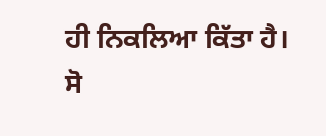ਹੀ ਨਿਕਲਿਆ ਕਿੱਤਾ ਹੈ।
ਸੋ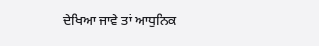ਦੇਖਿਆ ਜਾਵੇ ਤਾਂ ਆਧੁਨਿਕ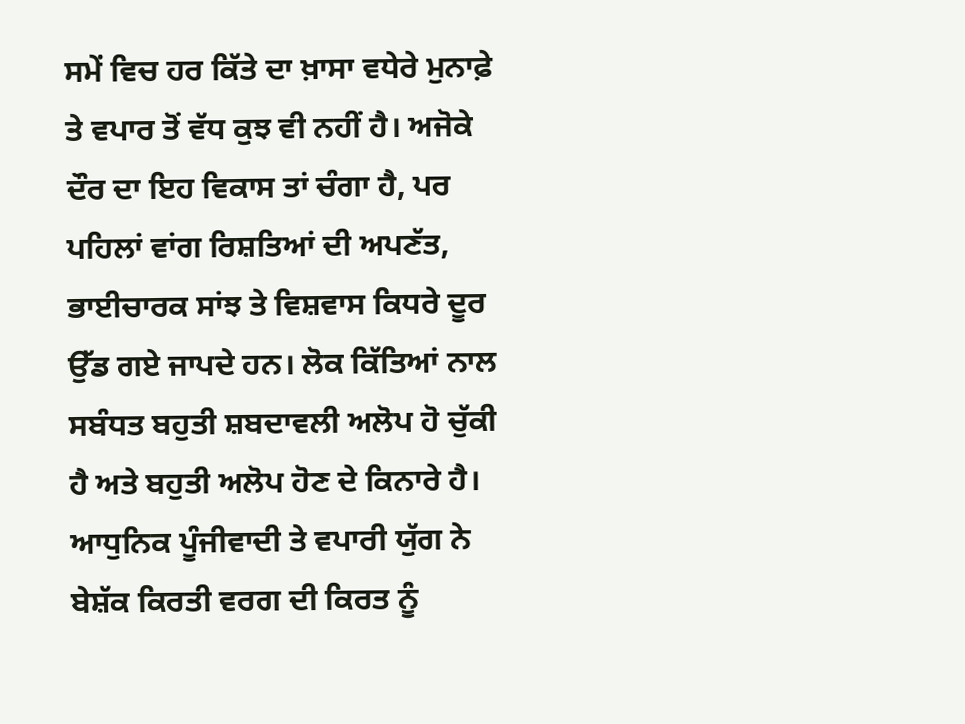ਸਮੇਂ ਵਿਚ ਹਰ ਕਿੱਤੇ ਦਾ ਖ਼ਾਸਾ ਵਧੇਰੇ ਮੁਨਾਫ਼ੇ ਤੇ ਵਪਾਰ ਤੋਂ ਵੱਧ ਕੁਝ ਵੀ ਨਹੀਂ ਹੈ। ਅਜੋਕੇ ਦੌਰ ਦਾ ਇਹ ਵਿਕਾਸ ਤਾਂ ਚੰਗਾ ਹੈ, ਪਰ ਪਹਿਲਾਂ ਵਾਂਗ ਰਿਸ਼ਤਿਆਂ ਦੀ ਅਪਣੱਤ, ਭਾਈਚਾਰਕ ਸਾਂਝ ਤੇ ਵਿਸ਼ਵਾਸ ਕਿਧਰੇ ਦੂਰ ਉੱਡ ਗਏ ਜਾਪਦੇ ਹਨ। ਲੋਕ ਕਿੱਤਿਆਂ ਨਾਲ ਸਬੰਧਤ ਬਹੁਤੀ ਸ਼ਬਦਾਵਲੀ ਅਲੋਪ ਹੋ ਚੁੱਕੀ ਹੈ ਅਤੇ ਬਹੁਤੀ ਅਲੋਪ ਹੋਣ ਦੇ ਕਿਨਾਰੇ ਹੈ। ਆਧੁਨਿਕ ਪੂੰਜੀਵਾਦੀ ਤੇ ਵਪਾਰੀ ਯੁੱਗ ਨੇ ਬੇਸ਼ੱਕ ਕਿਰਤੀ ਵਰਗ ਦੀ ਕਿਰਤ ਨੂੰ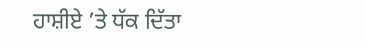ਹਾਸ਼ੀਏ ’ਤੇ ਧੱਕ ਦਿੱਤਾ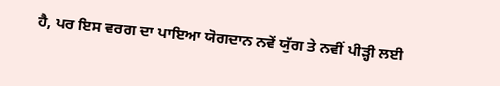ਹੈ, ਪਰ ਇਸ ਵਰਗ ਦਾ ਪਾਇਆ ਯੋਗਦਾਨ ਨਵੇਂ ਯੁੱਗ ਤੇ ਨਵੀਂ ਪੀੜ੍ਹੀ ਲਈ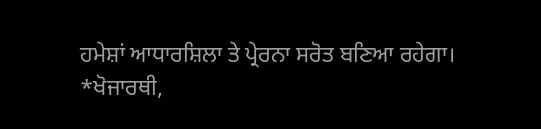ਹਮੇਸ਼ਾਂ ਆਧਾਰਸ਼ਿਲਾ ਤੇ ਪ੍ਰੇਰਨਾ ਸਰੋਤ ਬਣਿਆ ਰਹੇਗਾ।
*ਖੋਜਾਰਥੀ,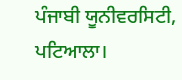ਪੰਜਾਬੀ ਯੂਨੀਵਰਸਿਟੀ, ਪਟਿਆਲਾ।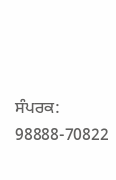ਸੰਪਰਕ: 98888-70822